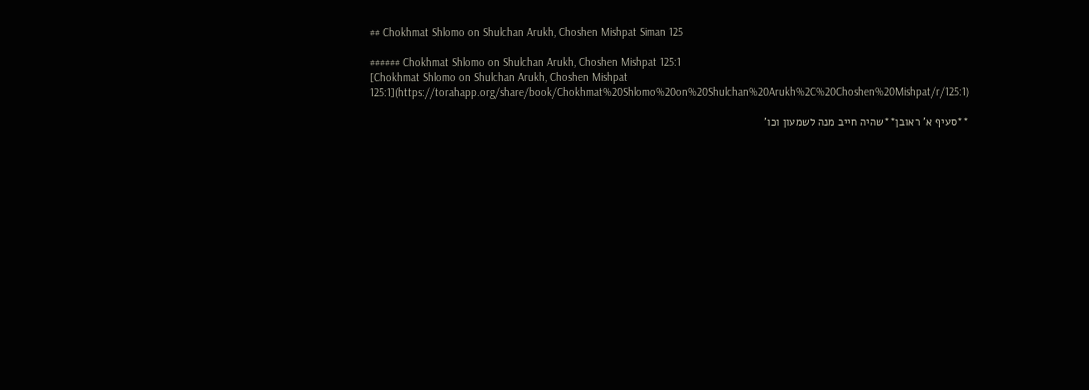## Chokhmat Shlomo on Shulchan Arukh, Choshen Mishpat Siman 125

###### Chokhmat Shlomo on Shulchan Arukh, Choshen Mishpat 125:1
[Chokhmat Shlomo on Shulchan Arukh, Choshen Mishpat 125:1](https://torahapp.org/share/book/Chokhmat%20Shlomo%20on%20Shulchan%20Arukh%2C%20Choshen%20Mishpat/r/125:1)

**סעיף א' ראובן**שהיה חייב מנה לשמעון וכו'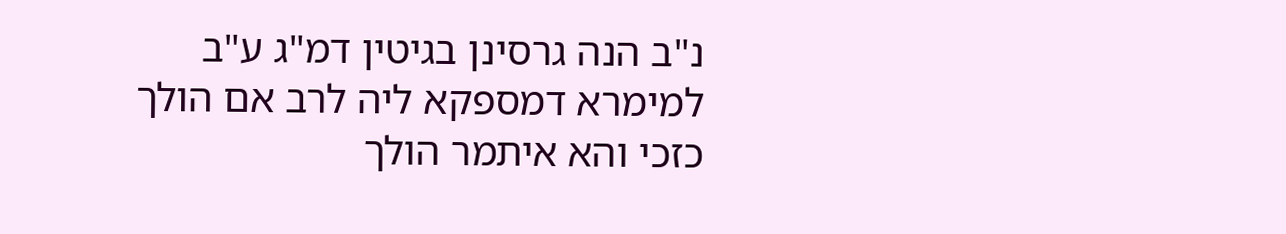נ"ב הנה גרסינן בגיטין דמ"ג ע"ב למימרא דמספקא ליה לרב אם הולך כזכי והא איתמר הולך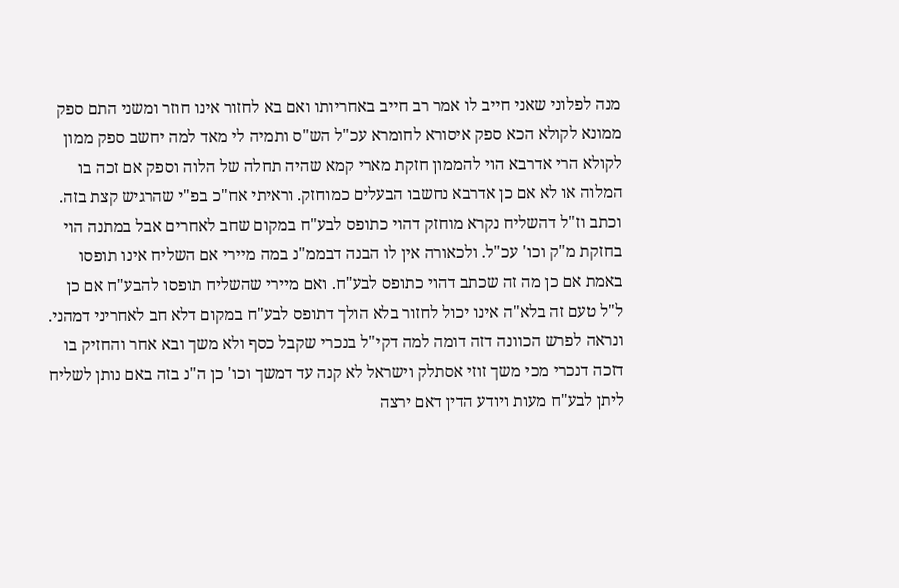מנה לפלוני שאני חייב לו אמר רב חייב באחריותו ואם בא לחזור אינו חוזר ומשני התם ספק ממונא לקולא הכא ספק איסורא לחומרא עכ"ל הש"ס ותמיה לי מאד למה יחשב ספק ממון לקולא הרי אדרבא הוי להממון חזקת מארי קמא שהיה תחלה של הלוה וספק אם זכה בו המלוה או לא אם כן אדרבא נחשבו הבעלים כמוחזק. וראיתי אח"כ בפ"י שהרגיש קצת בזה. וכתב וז"ל דהשליח נקרא מוחזק דהוי כתופס לבע"ח במקום שחב לאחרים אבל במתנה הוי בחזקת מ"ק וכו' עכ"ל. ולכאורה אין לו הבנה דבממ"נ במה מיירי אם השליח אינו תופסו באמת אם כן מה זה שכתב דהוי כתופס לבע"ח. ואם מיירי שהשליח תופסו להבע"ח אם כן ל"ל טעם זה בלא"ה אינו יכול לחזור בלא הולך דתופס לבע"ח במקום דלא חב לאחריני דמהני. ונראה לפרש הכוונה דזה דומה למה דקי"ל בנכרי שקבל כסף ולא משך ובא אחר והחזיק בו דזכה דנכרי מכי משך זוזי אסתלק וישראל לא קנה עד דמשך וכו' כן ה"נ בזה באם נותן לשליח ליתן לבע"ח מעות ויודע הדין דאם ירצה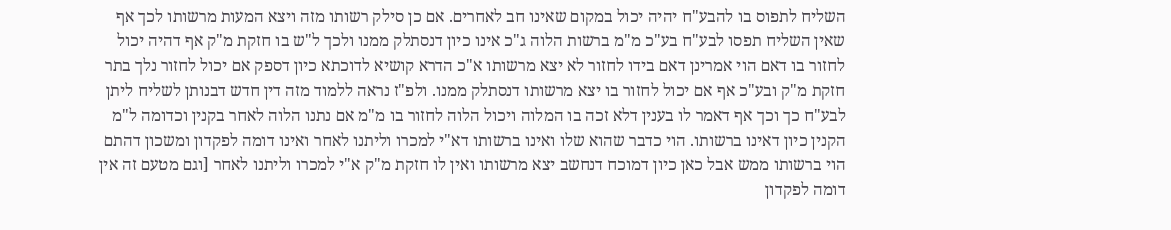השליח לתפוס בו להבע"ח יהיה יכול במקום שאינו חב לאחרים. אם כן סילק רשותו מזה ויצא המעות מרשותו לכך אף שאין השליח תפסו לבע"ח בע"כ מ"מ ברשות הלוה ג"כ אינו כיון דנסתלק ממנו ולכך ל"ש בו חזקת מ"ק אף דהיה יכול לחזור בו דאם הוי אמרינן דאם בידו לחזור לא יצא מרשותו א"כ הדרא קושיא לדוכתא כיון דספק אם יכול לחזור נלך בתר חזקת מ"ק ובע"כ אף אם יכול לחזור בו יצא מרשותו דנסתלק ממנו. ולפ"ז נראה ללמוד מזה דין חדש דבנותן לשליח ליתן לבע"ח כך וכך אף דאמר לו בענין דלא זכה בו המלוה ויכול הלוה לחזור בו מ"מ אם נתנו הלוה לאחר בקנין וכדומה ל"מ הקנין כיון דאינו ברשותו. הוי כדבר שהוא שלו ואינו ברשותו דא"י למכרו וליתנו לאחר ואינו דומה לפקדון ומשכון דהתם הוי ברשותו ממש אבל כאן כיון דמוכח דנחשב יצא מרשותו ואין לו חזקת מ"ק א"י למכרו וליתנו לאחר [וגם מטעם זה אין דומה לפקדון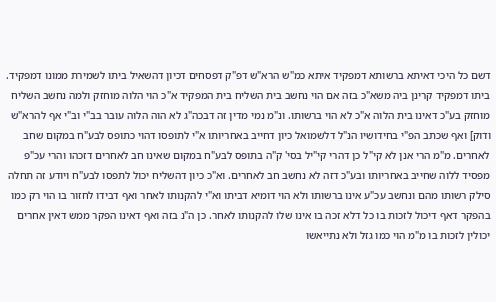דשם כל היכי דאיתא ברשותא דמפקיד איתא כמ"ש הרא"ש דפ"ק דפסחים דכיון דהשאיל ביתו לשמירת ממונו דמפקיד. ביתו דמפקיד קרינן ביה משא"כ בזה אם הוי נחשב בית השליח בית המפקיד א"כ הוי הלוה מוחזק ולמה נחשב השליח מוחזק בע"כ דאינו בית הלוה א"כ לא הוי ברשותו. ונ"מ נמי מדין זה דבכה"ג לא הוה הלוה עובר בב"י וב"י אף להרא"ש ודוק] ואף שכתב הפ"י בחידושיו הנ"ל דלשמואל כיון דחייב באחריותו א"י לתופסו דהוי כתופס לבע"ח במקום שחב לאחרים. מ"מ הרי אנן לא קי"ל כן דהרי קי"יל בסי' ק"ה בתופס לבע"ח במקום שאינו חב לאחרים דזכהו והרי עכ"פ מפסיד ללוה שחייב באחריותו ובע"כ דזה לא נחשב חב לאחרים. וא"כ כיון דהשליח יכול לתפסו לבע"ח ויודע זה תחלה סילק רשותו מהם ונחשב עכ"ע אינו ברשותו ולא הוי דומיא דביתו וא"י להקנותו לאחר ואף דבידו לחזור בו הוי רק כמו בהפקר דאף דיכול לזכות בו כל דלא זכה בו אינו שלו להקנותו לאחר. כן ה"נ בזה ואף דאינו הפקר ממש דאין אחרים יכולין לזכות בו מ"מ הוי כמו גזל ולא נתייאשו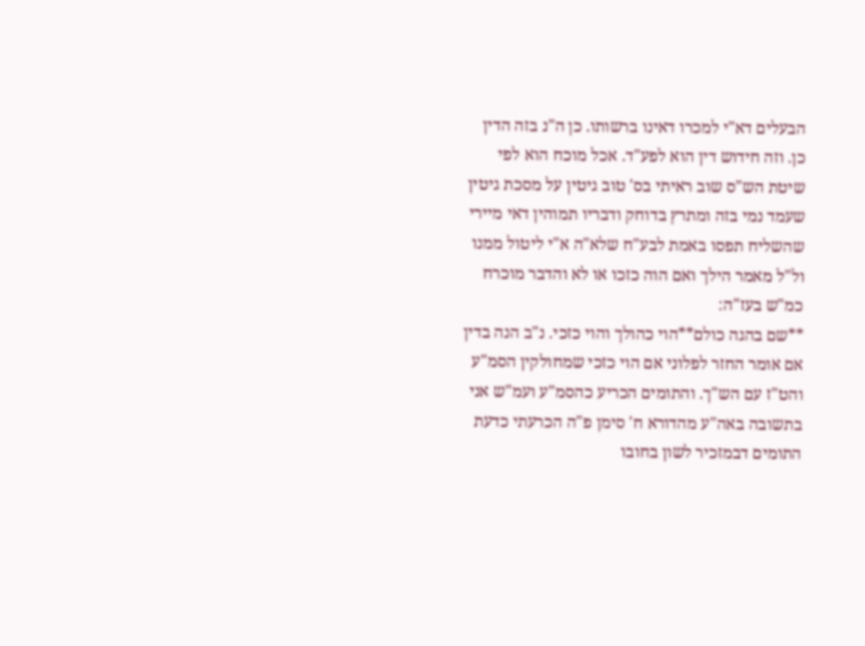הבעלים דא"י למכרו דאינו ברשותו. כן ה"נ בזה הדין כן. וזה חידוש דין הוא לפע"ד. אכל מוכח הוא לפי שיטת הש"ס שוב ראיתי בס' טוב גיטין על מסכת גיטין שעמד נמי בזה ומתרץ בדוחק ודבריו תמוהין דאי מיירי שהשליח תפסו באמת לבע"ח שלא"ה א"י ליטול ממנו ול"ל מאמר הילך ואם הוה כזכו או לא והדבר מוכרח כמ"ש בעז"ה:
**שם בהגה כולם**הוי כהולך והוי כזכי. נ"ב הנה בדין אם אומר החזר לפלוני אם הוי כזכי שמחולקין הסמ"ע והט"ז עם הש"ך. והתומים הכריע כהסמ"ע ועמ"ש אני בתשובה באה"ע מהדורא ח' סימן פ"ה הכרעתי כדעת התומים דבמזכיר לשון בחובו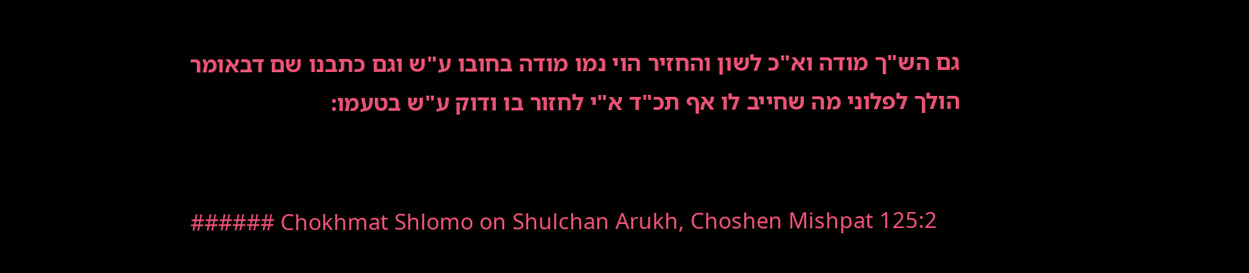גם הש"ך מודה וא"כ לשון והחזיר הוי נמו מודה בחובו ע"ש וגם כתבנו שם דבאומר הולך לפלוני מה שחייב לו אף תכ"ד א"י לחזור בו ודוק ע"ש בטעמו:


###### Chokhmat Shlomo on Shulchan Arukh, Choshen Mishpat 125:2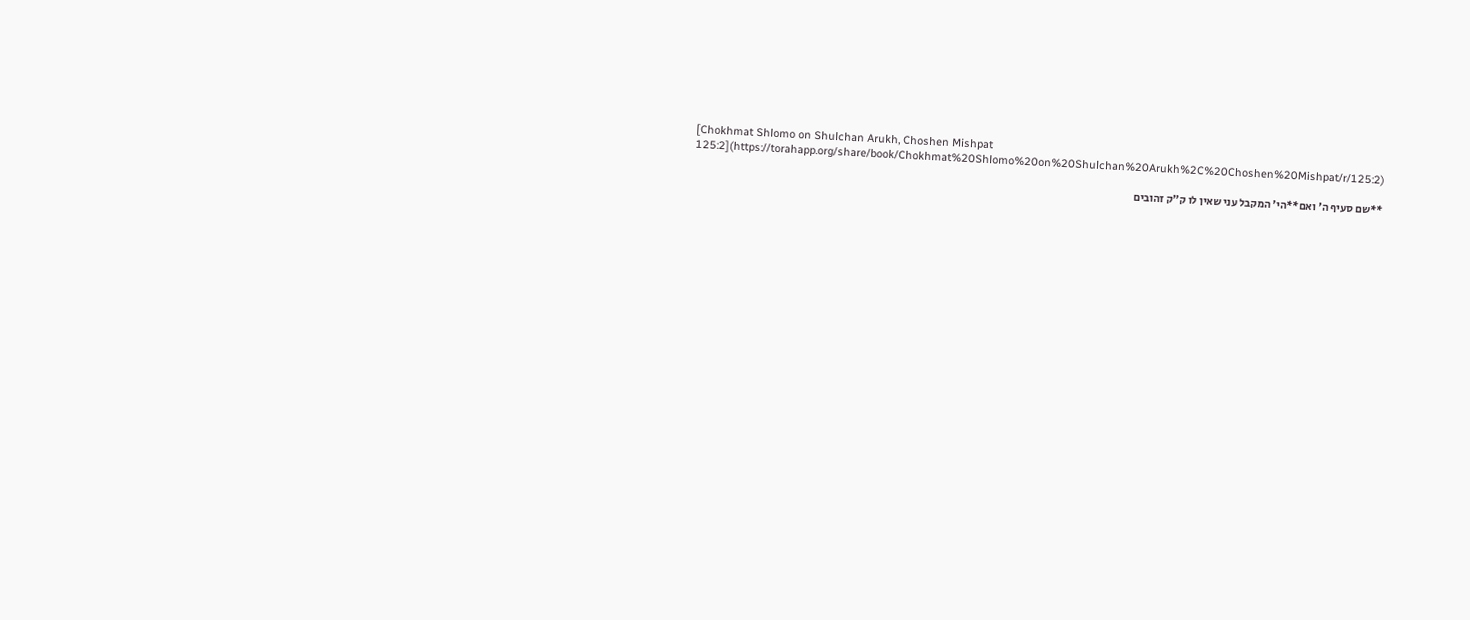[Chokhmat Shlomo on Shulchan Arukh, Choshen Mishpat 125:2](https://torahapp.org/share/book/Chokhmat%20Shlomo%20on%20Shulchan%20Arukh%2C%20Choshen%20Mishpat/r/125:2)

**שם סעיף ה' ואם**הי' המקבל עני שאין לו ק"ק זהובים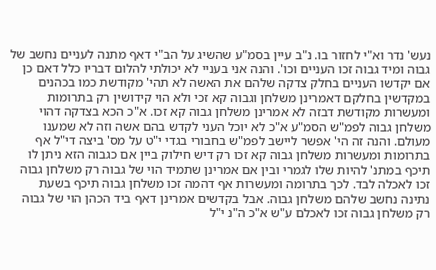נעש' נדר וא"י לחזור בו. נ"ב עיין בסמ"ע שהשיג על הב"י דאף מתנה לעניים נחשב של גבוה ומיד גבוה זכו העניים וכו'. והנה אני בעניי לא יכולתי להלום דבריו כלל דאם כן אם יקדשו העניים בחלק צדקה שלהם את האשה לא תהי' מקודשת כמו בכהנים במקדשין בחלקם דאמרינן משלחן וגבוה קא זכי ולא הוי קידושין רק בתרומות ומעשרות מקודשת דבזה לא אמרינן משלחן גבוה קא זכו. א"כ הכא בצדקה דהוי משלחן גבוה לפמ"ש הסמ"ע א"כ לא יוכל העני לקדש בהם אשה וזה לא שמענו מעולם. והנה זה הי' אפשר ליישב לפמ"ש בחבורי בגדי י"ט על מס' ביצה די"ל אף בתרומות ומעשרות משלחן גבוה קא זכו רק דיש חילוק ביין אם כגבוה הזא ניתן לו תיכף במתנ' להיות שלו לגמרי ובין אם אמרינן שתמיד הוי של גבוה רק משלחן גבוה זכו לאכלה לבד. לכך בתרומה ומעשרות אף דהמה זכו משלחן גבוה תיכף בשעת נתינה נחשב שלהם משלחן גבוה. אבל בקדשים אמרינן דאף ביד הכהן הוי של גבוה רק משלחן גבוה זכו לאכלם ע"ש א"כ ה"נ י"ל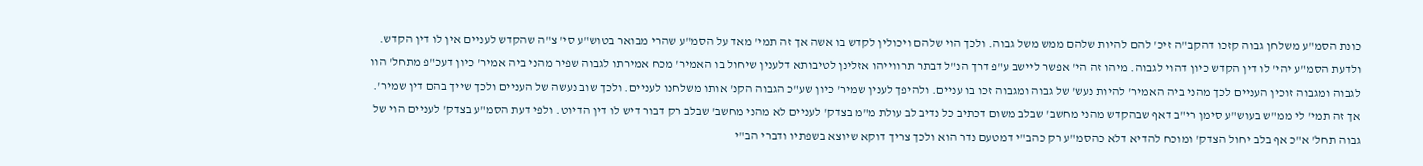כונת הסמ"ע משלחן גבוה קזכו דהקב"ה זיכ' להם להיות שלהם ממש משל גבוה. ולכך הוי שלהם ויכולין לקדש בו אשה אך זה תמי' מאד על הסמ"ע שהרי מבואר בטוש"ע סי' צ"ה שהקדש לעניים אין לו דין הקדש. ולדעת הסמ"ע יהי' לו דין הקדש כיון דהוי לגבוה. מיהו זה הי' אפשר ליישב ע"פ דרך הנ"ל דבתר תרווייהו אזלינן לטיבותא דלענין שיחול בו האמיר' מכח אמירתו לגבוה שפיר מהני ביה אמיר' כיון דעכ"פ מתחל' הוו לגבוה ומגבוה זוכין העניים לכך מהני ביה האמיר' להיות נעש' של גבוה ומגבוה זכו בו עניים. ולהיפך לענין שמיר' כיון שע"כ הגבוה הקנ' אותו משלחנו לעניים. ולכך שוב נעשה של העניים ולכך שייך בהם דין שמיר'. אך זה תמי' לי ממ"ש בעוש"ע סימן רי"ב דאף שבהקדש מהני מחשב' שבלב משום דכתיב כל נדיב לב עולת מ"מ בצדק' לעניים לא מהני מחשב' שבלב רק דבור דיש לו דין הדיוט. ולפי דעת הסמ"ע בצדק' לעניים הוי של גבוה תחל' א"כ אף בלב יחול הצדק' ומוכח להדיא דלא כהסמ"ע רק כהב"י דמטעם נדר הוא ולכך צריך דוקא שיוצא בשפתיו ודברי הב"י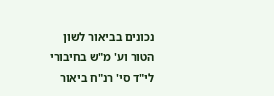נכונים בביאור לשון הטור וע' מ"ש בחיבורי לי"ד סי' רנ"ח ביאור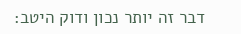דבר זה יותר נכון ודוק היטב: